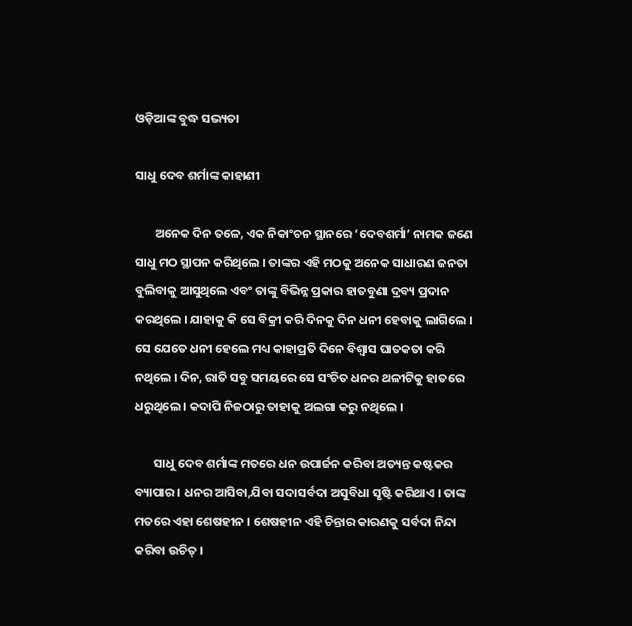ଓଡ଼ିଆଙ୍କ ବୁଦ୍ଧ ସଭ୍ୟତା

ସାଧୁ ଦେବ ଶର୍ମାଙ୍କ କାହାଣୀ

       ଅନେକ ଦିନ ତଳେ, ଏକ ନିକାଂଚନ ସ୍ଥାନରେ ‘ଦେବଶର୍ମା’ ନାମକ ଜଣେ ସାଧୁ ମଠ ସ୍ଥାପନ କରିଥିଲେ । ତାଙ୍କର ଏହି ମଠକୁ ଅନେକ ସାଧାରଣ ଜନତା ବୁଲିବାକୁ ଆସୁଥିଲେ ଏବଂ ତାଙ୍କୁ ବିଭିନ୍ନ ପ୍ରକାର ହାତବୁଣା ଦ୍ରବ୍ୟ ପ୍ରଦାନ କରଥିଲେ । ଯାହାକୁ କି ସେ ବିକ୍ରୀ କରି ଦିନକୁ ଦିନ ଧନୀ ହେବାକୁ ଲାଗିଲେ । ସେ ଯେତେ ଧନୀ ହେଲେ ମଧ୍ୟ କାହାପ୍ରତି ଦିନେ ବିଶ୍ୱାସ ଘାତକତା କରି ନଥିଲେ । ଦିନ, ରାତି ସବୁ ସମୟରେ ସେ ସଂଚିତ ଧନର ଥଳୀଟିକୁ ହାତରେ ଧରୁଥିଲେ । କଦାପି ନିଜଠାରୁ ତାହାକୁ ଅଲଗା କରୁ ନଥିଲେ ।

       ସାଧୁ ଦେବ ଶର୍ମାଙ୍କ ମତରେ ଧନ ଉପାର୍ଜନ କରିବା ଅତ୍ୟନ୍ତ କଷ୍ଟକର ବ୍ୟାପାର । ଧନର ଆସିବା,ଯିବା ସଦାସର୍ବଦା ଅସୁବିଧା ସୃଷ୍ଟି କରିଥାଏ । ତାଙ୍କ ମତରେ ଏହା ଶେଷହୀନ । ଶେଷହୀନ ଏହି ଚିନ୍ତାର କାରଣକୁ ସର୍ବଦା ନିନ୍ଦା କରିବା ଉଚିତ୍ ।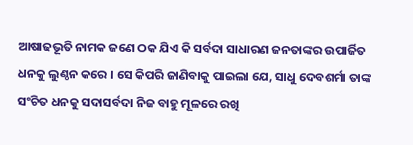ଆଷାଢଭୂତି ନାମକ ଜଣେ ଠକ ଯିଏ କି ସର୍ବଦା ସାଧାରଣ ଜନତାଙ୍କର ଉପାର୍ଜିତ ଧନକୁ ଲୁଣ୍ଠନ କରେ । ସେ କିପରି ଜାଣିବାକୁ ପାଇଲା ଯେ, ସାଧୁ ଦେବଶର୍ମା ତାଙ୍କ ସଂଚିତ ଧନକୁ ସଦାସର୍ବଦା ନିଜ ବାହୁ ମୂଳରେ ରଖି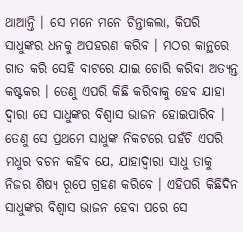ଥାଆନ୍ତି । ସେ ମନେ ମନେ ଚିନ୍ତାକଲା, କିପରି ସାଧୁଙ୍କର ଧନକୁ ଅପହରଣ କରିବ । ମଠର କାନ୍ଥରେ ଗାତ କରି ସେହି ବାଟରେ ଯାଇ ଚୋରି କରିବା ଅତ୍ୟନ୍ତ କଷ୍ଟକର । ତେଣୁ ଏପରି କିଛି କରିବାକୁ ହେବ ଯାହା ଦ୍ୱାରା ସେ ସାଧୁଙ୍କର ବିଶ୍ୱାସ ଭାଜନ ହୋଇପାରିବ । ତେଣୁ ସେ ପ୍ରଥମେ ସାଧୁଙ୍କ ନିକଟରେ ପହଁଚି ଏପରି ମଧୁର ବଚନ କହିବ ଯେ, ଯାହାଦ୍ୱାରା ସାଧୁ ତାକୁ ନିଜର ଶିଷ୍ୟ ରୂପେ ଗ୍ରହଣ କରିବେ । ଏହିପରି କିଛିଦିନ ସାଧୁଙ୍କର ବିଶ୍ୱାସ ଭାଜନ ହେବା ପରେ ସେ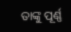ତାଙ୍କୁ ପୂର୍ଣ୍ଣ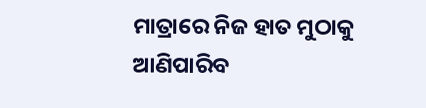ମାତ୍ରାରେ ନିଜ ହାତ ମୁଠାକୁ ଆଣିପାରିବ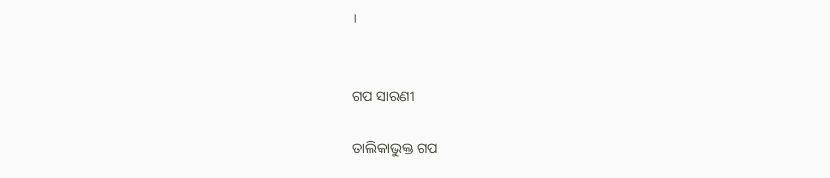।


ଗପ ସାରଣୀ

ତାଲିକାଭୁକ୍ତ ଗପ